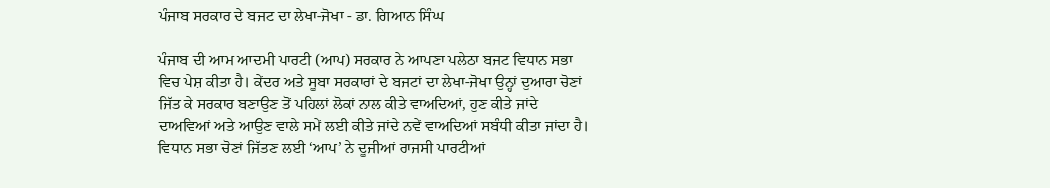ਪੰਜਾਬ ਸਰਕਾਰ ਦੇ ਬਜਟ ਦਾ ਲੇਖਾ-ਜੋਖਾ - ਡਾ. ਗਿਆਨ ਸਿੰਘ

ਪੰਜਾਬ ਦੀ ਆਮ ਆਦਮੀ ਪਾਰਟੀ (ਆਪ) ਸਰਕਾਰ ਨੇ ਆਪਣਾ ਪਲੇਠਾ ਬਜਟ ਵਿਧਾਨ ਸਭਾ ਵਿਚ ਪੇਸ਼ ਕੀਤਾ ਹੈ। ਕੇਂਦਰ ਅਤੇ ਸੂਬਾ ਸਰਕਾਰਾਂ ਦੇ ਬਜਟਾਂ ਦਾ ਲੇਖਾ-ਜੋਖਾ ਉਨ੍ਹਾਂ ਦੁਆਰਾ ਚੋਣਾਂ ਜਿੱਤ ਕੇ ਸਰਕਾਰ ਬਣਾਉਣ ਤੋਂ ਪਹਿਲਾਂ ਲੋਕਾਂ ਨਾਲ ਕੀਤੇ ਵਾਅਦਿਆਂ, ਹੁਣ ਕੀਤੇ ਜਾਂਦੇ ਦਾਅਵਿਆਂ ਅਤੇ ਆਉਣ ਵਾਲੇ ਸਮੇਂ ਲਈ ਕੀਤੇ ਜਾਂਦੇ ਨਵੇਂ ਵਾਅਦਿਆਂ ਸਬੰਧੀ ਕੀਤਾ ਜਾਂਦਾ ਹੈ। ਵਿਧਾਨ ਸਭਾ ਚੋਣਾਂ ਜਿੱਤਣ ਲਈ ‘ਆਪ’ ਨੇ ਦੂਜੀਆਂ ਰਾਜਸੀ ਪਾਰਟੀਆਂ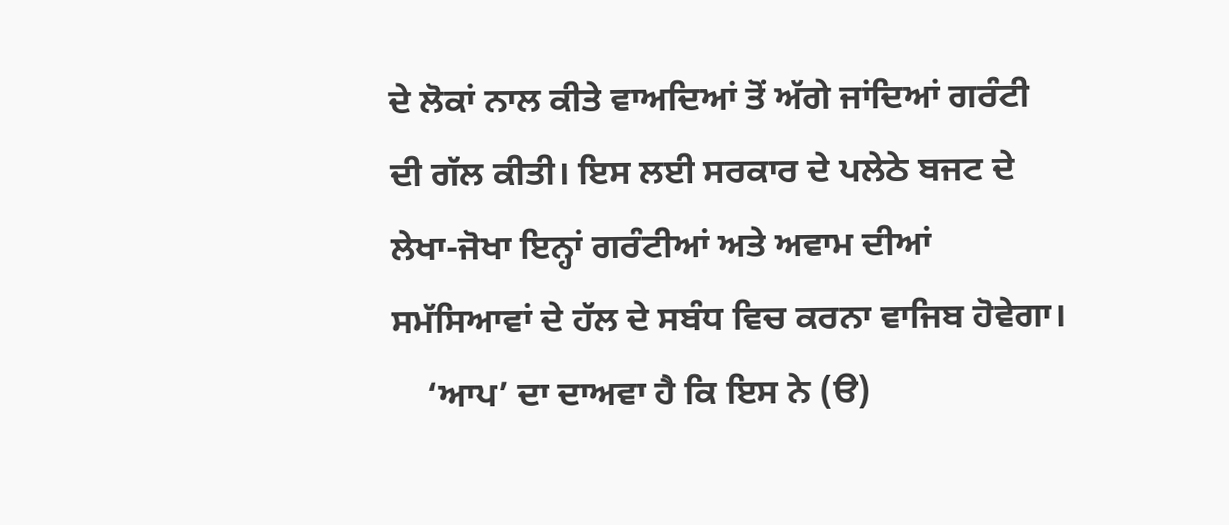ਦੇ ਲੋਕਾਂ ਨਾਲ ਕੀਤੇ ਵਾਅਦਿਆਂ ਤੋਂ ਅੱਗੇ ਜਾਂਦਿਆਂ ਗਰੰਟੀ ਦੀ ਗੱਲ ਕੀਤੀ। ਇਸ ਲਈ ਸਰਕਾਰ ਦੇ ਪਲੇਠੇ ਬਜਟ ਦੇ ਲੇਖਾ-ਜੋਖਾ ਇਨ੍ਹਾਂ ਗਰੰਟੀਆਂ ਅਤੇ ਅਵਾਮ ਦੀਆਂ ਸਮੱਸਿਆਵਾਂ ਦੇ ਹੱਲ ਦੇ ਸਬੰਧ ਵਿਚ ਕਰਨਾ ਵਾਜਿਬ ਹੋਵੇਗਾ।
    ‘ਆਪ’ ਦਾ ਦਾਅਵਾ ਹੈ ਕਿ ਇਸ ਨੇ (ੳ)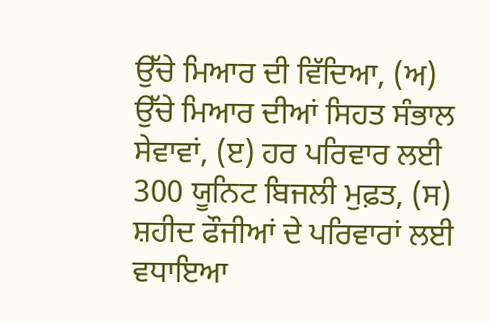ਉੱਚੇ ਮਿਆਰ ਦੀ ਵਿੱਦਿਆ, (ਅ) ਉੱਚੇ ਮਿਆਰ ਦੀਆਂ ਸਿਹਤ ਸੰਭਾਲ ਸੇਵਾਵਾਂ, (ੲ) ਹਰ ਪਰਿਵਾਰ ਲਈ 300 ਯੂਨਿਟ ਬਿਜਲੀ ਮੁਫ਼ਤ, (ਸ) ਸ਼ਹੀਦ ਫੌਜੀਆਂ ਦੇ ਪਰਿਵਾਰਾਂ ਲਈ ਵਧਾਇਆ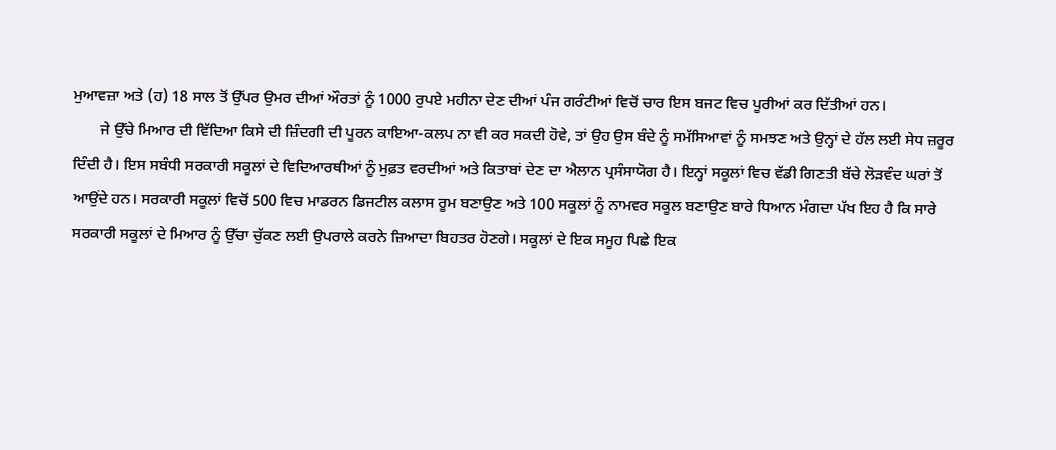ਮੁਆਵਜ਼ਾ ਅਤੇ (ਹ) 18 ਸਾਲ ਤੋਂ ਉੱਪਰ ਉਮਰ ਦੀਆਂ ਔਰਤਾਂ ਨੂੰ 1000 ਰੁਪਏ ਮਹੀਨਾ ਦੇਣ ਦੀਆਂ ਪੰਜ ਗਰੰਟੀਆਂ ਵਿਚੋਂ ਚਾਰ ਇਸ ਬਜਟ ਵਿਚ ਪੂਰੀਆਂ ਕਰ ਦਿੱਤੀਆਂ ਹਨ।
       ਜੇ ਉੱਚੇ ਮਿਆਰ ਦੀ ਵਿੱਦਿਆ ਕਿਸੇ ਦੀ ਜ਼ਿੰਦਗੀ ਦੀ ਪੂਰਨ ਕਾਇਆ-ਕਲਪ ਨਾ ਵੀ ਕਰ ਸਕਦੀ ਹੋਵੇ, ਤਾਂ ਉਹ ਉਸ ਬੰਦੇ ਨੂੰ ਸਮੱਸਿਆਵਾਂ ਨੂੰ ਸਮਝਣ ਅਤੇ ਉਨ੍ਹਾਂ ਦੇ ਹੱਲ ਲਈ ਸੇਧ ਜ਼ਰੂਰ ਦਿੰਦੀ ਹੈ। ਇਸ ਸਬੰਧੀ ਸਰਕਾਰੀ ਸਕੂਲਾਂ ਦੇ ਵਿਦਿਆਰਥੀਆਂ ਨੂੰ ਮੁਫ਼ਤ ਵਰਦੀਆਂ ਅਤੇ ਕਿਤਾਬਾਂ ਦੇਣ ਦਾ ਐਲਾਨ ਪ੍ਰਸੰਸਾਯੋਗ ਹੈ। ਇਨ੍ਹਾਂ ਸਕੂਲਾਂ ਵਿਚ ਵੱਡੀ ਗਿਣਤੀ ਬੱਚੇ ਲੋੜਵੰਦ ਘਰਾਂ ਤੋਂ ਆਉਂਦੇ ਹਨ। ਸਰਕਾਰੀ ਸਕੂਲਾਂ ਵਿਚੋਂ 500 ਵਿਚ ਮਾਡਰਨ ਡਿਜਟੀਲ ਕਲਾਸ ਰੂਮ ਬਣਾਉਣ ਅਤੇ 100 ਸਕੂਲਾਂ ਨੂੰ ਨਾਮਵਰ ਸਕੂਲ ਬਣਾਉਣ ਬਾਰੇ ਧਿਆਨ ਮੰਗਦਾ ਪੱਖ ਇਹ ਹੈ ਕਿ ਸਾਰੇ ਸਰਕਾਰੀ ਸਕੂਲਾਂ ਦੇ ਮਿਆਰ ਨੂੰ ਉੱਚਾ ਚੁੱਕਣ ਲਈ ਉਪਰਾਲੇ ਕਰਨੇ ਜ਼ਿਆਦਾ ਬਿਹਤਰ ਹੋਣਗੇ। ਸਕੂਲਾਂ ਦੇ ਇਕ ਸਮੂਹ ਪਿਛੇ ਇਕ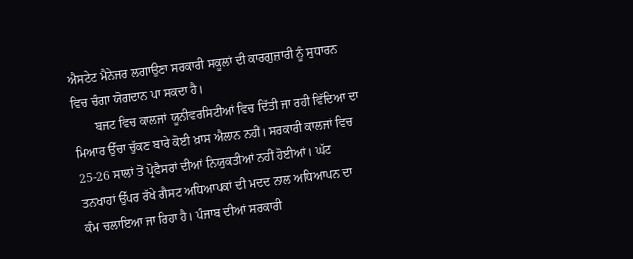ਐਸਟੇਟ ਮੈਨੇਜਰ ਲਗਾਉਣਾ ਸਰਕਾਰੀ ਸਕੂਲਾਂ ਦੀ ਕਾਰਗੁਜ਼ਾਰੀ ਨੂੰ ਸੁਧਾਰਨ ਵਿਚ ਚੰਗਾ ਯੋਗਦਾਨ ਪਾ ਸਕਦਾ ਹੈ।
       ਬਜਟ ਵਿਚ ਕਾਲਜਾਂ ਯੂਨੀਵਰਸਿਟੀਆਂ ਵਿਚ ਦਿੱਤੀ ਜਾ ਰਹੀ ਵਿੱਦਿਆ ਦਾ ਮਿਆਰ ਉੱਚਾ ਚੁੱਕਣ ਬਾਰੇ ਕੋਈ ਖ਼ਾਸ ਐਲਾਨ ਨਹੀਂ। ਸਰਕਾਰੀ ਕਾਲਜਾਂ ਵਿਚ 25-26 ਸਾਲਾਂ ਤੋਂ ਪ੍ਰੋਫੈਸਰਾਂ ਦੀਆਂ ਨਿਯੁਕਤੀਆਂ ਨਹੀਂ ਹੋਈਆਂ। ਘੱਟ ਤਨਖਾਹਾਂ ਉੱਪਰ ਰੱਖੇ ਗੈਸਟ ਅਧਿਆਪਕਾਂ ਦੀ ਮਦਦ ਨਾਲ ਅਧਿਆਪਨ ਦਾ ਕੰਮ ਚਲਾਇਆ ਜਾ ਰਿਹਾ ਹੈ। ਪੰਜਾਬ ਦੀਆਂ ਸਰਕਾਰੀ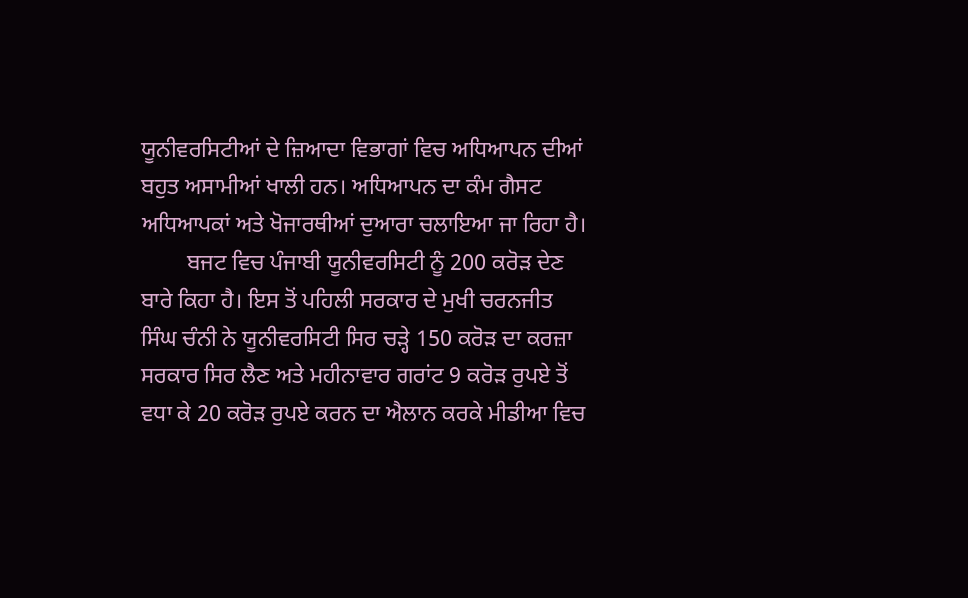ਯੂਨੀਵਰਸਿਟੀਆਂ ਦੇ ਜ਼ਿਆਦਾ ਵਿਭਾਗਾਂ ਵਿਚ ਅਧਿਆਪਨ ਦੀਆਂ ਬਹੁਤ ਅਸਾਮੀਆਂ ਖਾਲੀ ਹਨ। ਅਧਿਆਪਨ ਦਾ ਕੰਮ ਗੈਸਟ ਅਧਿਆਪਕਾਂ ਅਤੇ ਖੋਜਾਰਥੀਆਂ ਦੁਆਰਾ ਚਲਾਇਆ ਜਾ ਰਿਹਾ ਹੈ।
        ਬਜਟ ਵਿਚ ਪੰਜਾਬੀ ਯੂਨੀਵਰਸਿਟੀ ਨੂੰ 200 ਕਰੋੜ ਦੇਣ ਬਾਰੇ ਕਿਹਾ ਹੈ। ਇਸ ਤੋਂ ਪਹਿਲੀ ਸਰਕਾਰ ਦੇ ਮੁਖੀ ਚਰਨਜੀਤ ਸਿੰਘ ਚੰਨੀ ਨੇ ਯੂਨੀਵਰਸਿਟੀ ਸਿਰ ਚੜ੍ਹੇ 150 ਕਰੋੜ ਦਾ ਕਰਜ਼ਾ ਸਰਕਾਰ ਸਿਰ ਲੈਣ ਅਤੇ ਮਹੀਨਾਵਾਰ ਗਰਾਂਟ 9 ਕਰੋੜ ਰੁਪਏ ਤੋਂ ਵਧਾ ਕੇ 20 ਕਰੋੜ ਰੁਪਏ ਕਰਨ ਦਾ ਐਲਾਨ ਕਰਕੇ ਮੀਡੀਆ ਵਿਚ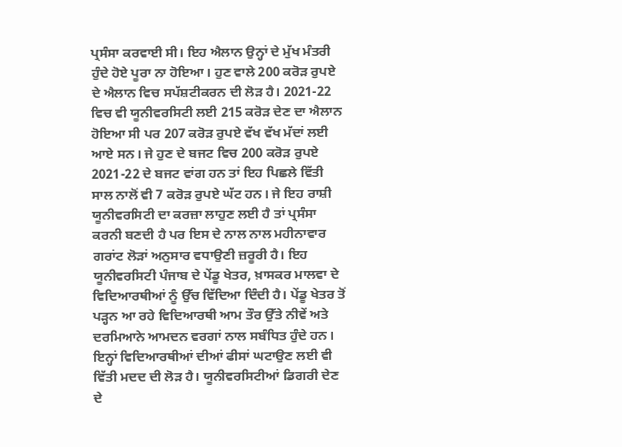ਪ੍ਰਸੰਸਾ ਕਰਵਾਈ ਸੀ। ਇਹ ਐਲਾਨ ਉਨ੍ਹਾਂ ਦੇ ਮੁੱਖ ਮੰਤਰੀ ਹੁੰਦੇ ਹੋਏ ਪੂਰਾ ਨਾ ਹੋਇਆ। ਹੁਣ ਵਾਲੇ 200 ਕਰੋੜ ਰੁਪਏ ਦੇ ਐਲਾਨ ਵਿਚ ਸਪੱਸ਼ਟੀਕਰਨ ਦੀ ਲੋੜ ਹੈ। 2021-22 ਵਿਚ ਵੀ ਯੂਨੀਵਰਸਿਟੀ ਲਈ 215 ਕਰੋੜ ਦੇਣ ਦਾ ਐਲਾਨ ਹੋਇਆ ਸੀ ਪਰ 207 ਕਰੋੜ ਰੁਪਏ ਵੱਖ ਵੱਖ ਮੱਦਾਂ ਲਈ ਆਏ ਸਨ। ਜੇ ਹੁਣ ਦੇ ਬਜਟ ਵਿਚ 200 ਕਰੋੜ ਰੁਪਏ 2021-22 ਦੇ ਬਜਟ ਵਾਂਗ ਹਨ ਤਾਂ ਇਹ ਪਿਛਲੇ ਵਿੱਤੀ ਸਾਲ ਨਾਲੋਂ ਵੀ 7 ਕਰੋੜ ਰੁਪਏ ਘੱਟ ਹਨ। ਜੇ ਇਹ ਰਾਸ਼ੀ ਯੂਨੀਵਰਸਿਟੀ ਦਾ ਕਰਜ਼ਾ ਲਾਹੁਣ ਲਈ ਹੈ ਤਾਂ ਪ੍ਰਸੰਸਾ ਕਰਨੀ ਬਣਦੀ ਹੈ ਪਰ ਇਸ ਦੇ ਨਾਲ ਨਾਲ ਮਹੀਨਾਵਾਰ ਗਰਾਂਟ ਲੋੜਾਂ ਅਨੁਸਾਰ ਵਧਾਉਣੀ ਜ਼ਰੂਰੀ ਹੈ। ਇਹ ਯੂਨੀਵਰਸਿਟੀ ਪੰਜਾਬ ਦੇ ਪੇਂਡੂ ਖੇਤਰ, ਖ਼ਾਸਕਰ ਮਾਲਵਾ ਦੇ ਵਿਦਿਆਰਥੀਆਂ ਨੂੰ ਉੱਚ ਵਿੱਦਿਆ ਦਿੰਦੀ ਹੈ। ਪੇਂਡੂ ਖੇਤਰ ਤੋਂ ਪੜ੍ਹਨ ਆ ਰਹੇ ਵਿਦਿਆਰਥੀ ਆਮ ਤੌਰ ਉੱਤੇ ਨੀਵੇਂ ਅਤੇ ਦਰਮਿਆਨੇ ਆਮਦਨ ਵਰਗਾਂ ਨਾਲ ਸਬੰਧਿਤ ਹੁੰਦੇ ਹਨ। ਇਨ੍ਹਾਂ ਵਿਦਿਆਰਥੀਆਂ ਦੀਆਂ ਫੀਸਾਂ ਘਟਾਉਣ ਲਈ ਵੀ ਵਿੱਤੀ ਮਦਦ ਦੀ ਲੋੜ ਹੈ। ਯੂਨੀਵਰਸਿਟੀਆਂ ਡਿਗਰੀ ਦੇਣ ਦੇ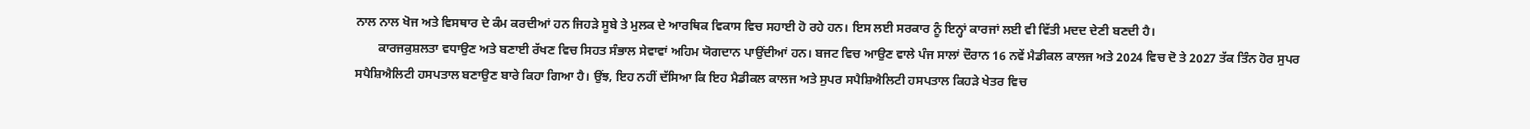ਨਾਲ ਨਾਲ ਖੋਜ ਅਤੇ ਵਿਸਥਾਰ ਦੇ ਕੰਮ ਕਰਦੀਆਂ ਹਨ ਜਿਹੜੇ ਸੂਬੇ ਤੇ ਮੁਲਕ ਦੇ ਆਰਥਿਕ ਵਿਕਾਸ ਵਿਚ ਸਹਾਈ ਹੋ ਰਹੇ ਹਨ। ਇਸ ਲਈ ਸਰਕਾਰ ਨੂੰ ਇਨ੍ਹਾਂ ਕਾਰਜਾਂ ਲਈ ਵੀ ਵਿੱਤੀ ਮਦਦ ਦੇਣੀ ਬਣਦੀ ਹੈ।
       ਕਾਰਜਕੁਸ਼ਲਤਾ ਵਧਾਉਣ ਅਤੇ ਬਣਾਈ ਰੱਖਣ ਵਿਚ ਸਿਹਤ ਸੰਭਾਲ ਸੇਵਾਵਾਂ ਅਹਿਮ ਯੋਗਦਾਨ ਪਾਉਂਦੀਆਂ ਹਨ। ਬਜਟ ਵਿਚ ਆਉਣ ਵਾਲੇ ਪੰਜ ਸਾਲਾਂ ਦੌਰਾਨ 16 ਨਵੇਂ ਮੈਡੀਕਲ ਕਾਲਜ ਅਤੇ 2024 ਵਿਚ ਦੋ ਤੇ 2027 ਤੱਕ ਤਿੰਨ ਹੋਰ ਸੁਪਰ ਸਪੈਸ਼ਿਐਲਿਟੀ ਹਸਪਤਾਲ ਬਣਾਉਣ ਬਾਰੇ ਕਿਹਾ ਗਿਆ ਹੈ। ਉਂਝ, ਇਹ ਨਹੀਂ ਦੱਸਿਆ ਕਿ ਇਹ ਮੈਡੀਕਲ ਕਾਲਜ ਅਤੇ ਸੁਪਰ ਸਪੈਸ਼ਿਐਲਿਟੀ ਹਸਪਤਾਲ ਕਿਹੜੇ ਖੇਤਰ ਵਿਚ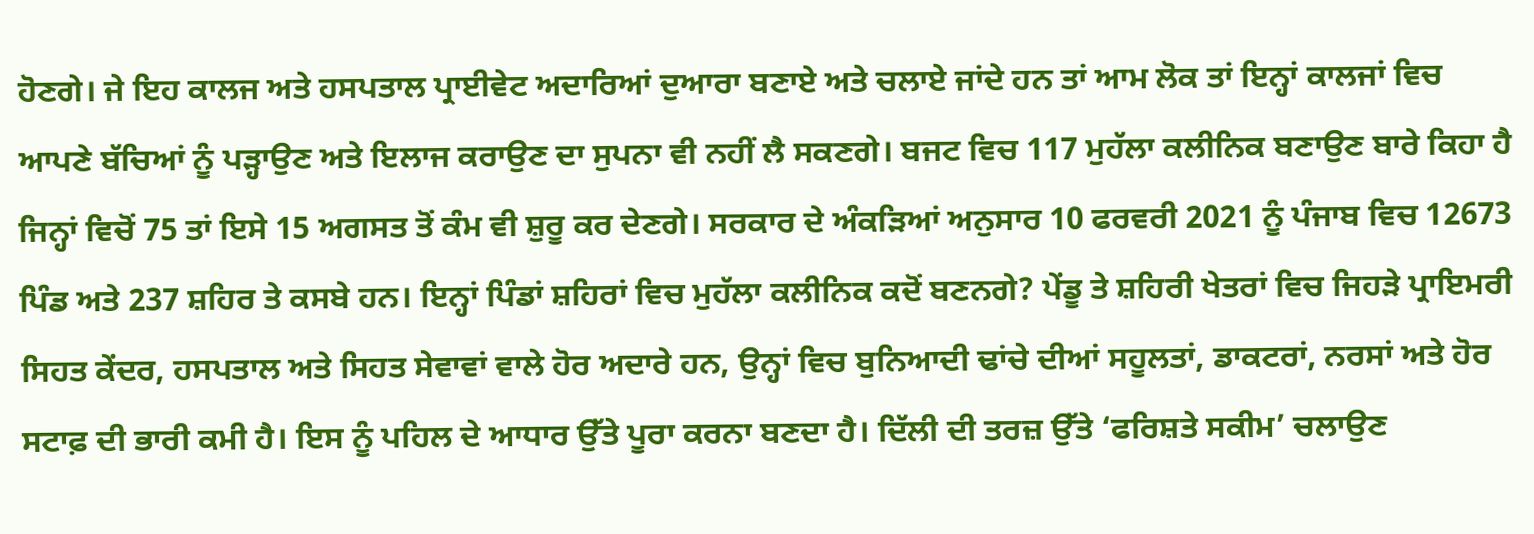ਹੋਣਗੇ। ਜੇ ਇਹ ਕਾਲਜ ਅਤੇ ਹਸਪਤਾਲ ਪ੍ਰਾਈਵੇਟ ਅਦਾਰਿਆਂ ਦੁਆਰਾ ਬਣਾਏ ਅਤੇ ਚਲਾਏ ਜਾਂਦੇ ਹਨ ਤਾਂ ਆਮ ਲੋਕ ਤਾਂ ਇਨ੍ਹਾਂ ਕਾਲਜਾਂ ਵਿਚ ਆਪਣੇ ਬੱਚਿਆਂ ਨੂੰ ਪੜ੍ਹਾਉਣ ਅਤੇ ਇਲਾਜ ਕਰਾਉਣ ਦਾ ਸੁਪਨਾ ਵੀ ਨਹੀਂ ਲੈ ਸਕਣਗੇ। ਬਜਟ ਵਿਚ 117 ਮੁਹੱਲਾ ਕਲੀਨਿਕ ਬਣਾਉਣ ਬਾਰੇ ਕਿਹਾ ਹੈ ਜਿਨ੍ਹਾਂ ਵਿਚੋਂ 75 ਤਾਂ ਇਸੇ 15 ਅਗਸਤ ਤੋਂ ਕੰਮ ਵੀ ਸ਼ੁਰੂ ਕਰ ਦੇਣਗੇ। ਸਰਕਾਰ ਦੇ ਅੰਕੜਿਆਂ ਅਨੁਸਾਰ 10 ਫਰਵਰੀ 2021 ਨੂੰ ਪੰਜਾਬ ਵਿਚ 12673 ਪਿੰਡ ਅਤੇ 237 ਸ਼ਹਿਰ ਤੇ ਕਸਬੇ ਹਨ। ਇਨ੍ਹਾਂ ਪਿੰਡਾਂ ਸ਼ਹਿਰਾਂ ਵਿਚ ਮੁਹੱਲਾ ਕਲੀਨਿਕ ਕਦੋਂ ਬਣਨਗੇ? ਪੇਂਡੂ ਤੇ ਸ਼ਹਿਰੀ ਖੇਤਰਾਂ ਵਿਚ ਜਿਹੜੇ ਪ੍ਰਾਇਮਰੀ ਸਿਹਤ ਕੇਂਦਰ, ਹਸਪਤਾਲ ਅਤੇ ਸਿਹਤ ਸੇਵਾਵਾਂ ਵਾਲੇ ਹੋਰ ਅਦਾਰੇ ਹਨ, ਉਨ੍ਹਾਂ ਵਿਚ ਬੁਨਿਆਦੀ ਢਾਂਚੇ ਦੀਆਂ ਸਹੂਲਤਾਂ, ਡਾਕਟਰਾਂ, ਨਰਸਾਂ ਅਤੇ ਹੋਰ ਸਟਾਫ਼ ਦੀ ਭਾਰੀ ਕਮੀ ਹੈ। ਇਸ ਨੂੰ ਪਹਿਲ ਦੇ ਆਧਾਰ ਉੱਤੇ ਪੂਰਾ ਕਰਨਾ ਬਣਦਾ ਹੈ। ਦਿੱਲੀ ਦੀ ਤਰਜ਼ ਉੱਤੇ ‘ਫਰਿਸ਼ਤੇ ਸਕੀਮ’ ਚਲਾਉਣ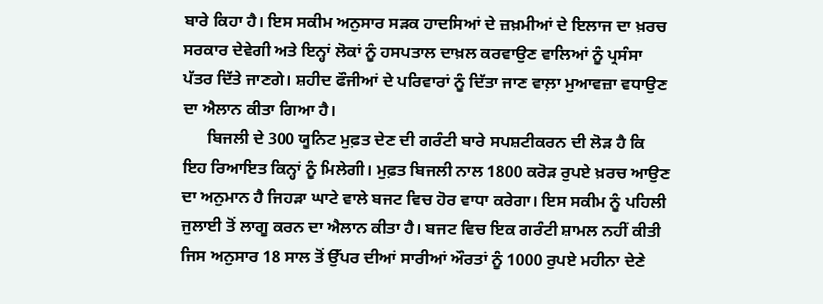ਬਾਰੇ ਕਿਹਾ ਹੈ। ਇਸ ਸਕੀਮ ਅਨੁਸਾਰ ਸੜਕ ਹਾਦਸਿਆਂ ਦੇ ਜ਼ਖ਼ਮੀਆਂ ਦੇ ਇਲਾਜ ਦਾ ਖ਼ਰਚ ਸਰਕਾਰ ਦੇਵੇਗੀ ਅਤੇ ਇਨ੍ਹਾਂ ਲੋਕਾਂ ਨੂੰ ਹਸਪਤਾਲ ਦਾਖ਼ਲ ਕਰਵਾਉਣ ਵਾਲਿਆਂ ਨੂੰ ਪ੍ਰਸੰਸਾ ਪੱਤਰ ਦਿੱਤੇ ਜਾਣਗੇ। ਸ਼ਹੀਦ ਫੌਜੀਆਂ ਦੇ ਪਰਿਵਾਰਾਂ ਨੂੰ ਦਿੱਤਾ ਜਾਣ ਵਾਲ਼ਾ ਮੁਆਵਜ਼ਾ ਵਧਾਉਣ ਦਾ ਐਲਾਨ ਕੀਤਾ ਗਿਆ ਹੈ।
      ਬਿਜਲੀ ਦੇ 300 ਯੂਨਿਟ ਮੁਫ਼ਤ ਦੇਣ ਦੀ ਗਰੰਟੀ ਬਾਰੇ ਸਪਸ਼ਟੀਕਰਨ ਦੀ ਲੋੜ ਹੈ ਕਿ ਇਹ ਰਿਆਇਤ ਕਿਨ੍ਹਾਂ ਨੂੰ ਮਿਲੇਗੀ। ਮੁਫ਼ਤ ਬਿਜਲੀ ਨਾਲ 1800 ਕਰੋੜ ਰੁਪਏ ਖ਼ਰਚ ਆਉਣ ਦਾ ਅਨੁਮਾਨ ਹੈ ਜਿਹੜਾ ਘਾਟੇ ਵਾਲੇ ਬਜਟ ਵਿਚ ਹੋਰ ਵਾਧਾ ਕਰੇਗਾ। ਇਸ ਸਕੀਮ ਨੂੰ ਪਹਿਲੀ ਜੁਲਾਈ ਤੋਂ ਲਾਗੂ ਕਰਨ ਦਾ ਐਲਾਨ ਕੀਤਾ ਹੈ। ਬਜਟ ਵਿਚ ਇਕ ਗਰੰਟੀ ਸ਼ਾਮਲ ਨਹੀਂ ਕੀਤੀ ਜਿਸ ਅਨੁਸਾਰ 18 ਸਾਲ ਤੋਂ ਉੱਪਰ ਦੀਆਂ ਸਾਰੀਆਂ ਔਰਤਾਂ ਨੂੰ 1000 ਰੁਪਏ ਮਹੀਨਾ ਦੇਣੇ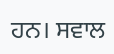ਹਨ। ਸਵਾਲ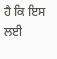ਹੈ ਕਿ ਇਸ ਲਈ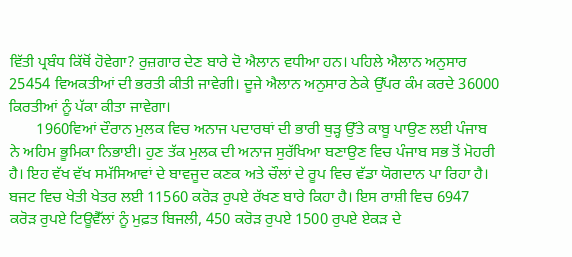ਵਿੱਤੀ ਪ੍ਰਬੰਧ ਕਿੱਥੋਂ ਹੋਵੇਗਾ? ਰੁਜ਼ਗਾਰ ਦੇਣ ਬਾਰੇ ਦੋ ਐਲਾਨ ਵਧੀਆ ਹਨ। ਪਹਿਲੇ ਐਲਾਨ ਅਨੁਸਾਰ 25454 ਵਿਅਕਤੀਆਂ ਦੀ ਭਰਤੀ ਕੀਤੀ ਜਾਵੇਗੀ। ਦੂਜੇ ਐਲਾਨ ਅਨੁਸਾਰ ਠੇਕੇ ਉੱਪਰ ਕੰਮ ਕਰਦੇ 36000 ਕਿਰਤੀਆਂ ਨੂੰ ਪੱਕਾ ਕੀਤਾ ਜਾਵੇਗਾ।
       1960ਵਿਆਂ ਦੌਰਾਨ ਮੁਲਕ ਵਿਚ ਅਨਾਜ ਪਦਾਰਥਾਂ ਦੀ ਭਾਰੀ ਥੁੜ੍ਹ ਉੱਤੇ ਕਾਬੂ ਪਾਉਣ ਲਈ ਪੰਜਾਬ ਨੇ ਅਹਿਮ ਭੂਮਿਕਾ ਨਿਭਾਈ। ਹੁਣ ਤੱਕ ਮੁਲਕ ਦੀ ਅਨਾਜ ਸੁਰੱਖਿਆ ਬਣਾਉਣ ਵਿਚ ਪੰਜਾਬ ਸਭ ਤੋਂ ਮੋਹਰੀ ਹੈ। ਇਹ ਵੱਖ ਵੱਖ ਸਮੱਸਿਆਵਾਂ ਦੇ ਬਾਵਜੂਦ ਕਣਕ ਅਤੇ ਚੌਲਾਂ ਦੇ ਰੂਪ ਵਿਚ ਵੱਡਾ ਯੋਗਦਾਨ ਪਾ ਰਿਹਾ ਹੈ। ਬਜਟ ਵਿਚ ਖੇਤੀ ਖੇਤਰ ਲਈ 11560 ਕਰੋੜ ਰੁਪਏ ਰੱਖਣ ਬਾਰੇ ਕਿਹਾ ਹੈ। ਇਸ ਰਾਸ਼ੀ ਵਿਚ 6947 ਕਰੋੜ ਰੁਪਏ ਟਿਊਵੈੱਲਾਂ ਨੂੰ ਮੁਫ਼ਤ ਬਿਜਲੀ, 450 ਕਰੋੜ ਰੁਪਏ 1500 ਰੁਪਏ ਏਕੜ ਦੇ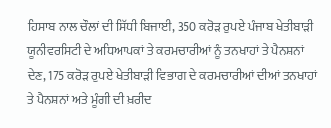ਹਿਸਾਬ ਨਾਲ ਚੌਲਾਂ ਦੀ ਸਿੱਧੀ ਬਿਜਾਈ, 350 ਕਰੋੜ ਰੁਪਏ ਪੰਜਾਬ ਖੇਤੀਬਾੜੀ ਯੂਨੀਵਰਸਿਟੀ ਦੇ ਅਧਿਆਪਕਾਂ ਤੇ ਕਰਮਚਾਰੀਆਂ ਨੂੰ ਤਨਖਾਹਾਂ ਤੇ ਪੈਨਸ਼ਨਾਂ ਦੇਣ, 175 ਕਰੋੜ ਰੁਪਏ ਖੇਤੀਬਾੜੀ ਵਿਭਾਗ ਦੇ ਕਰਮਚਾਰੀਆਂ ਦੀਆਂ ਤਨਖਾਹਾਂ ਤੇ ਪੈਨਸ਼ਨਾਂ ਅਤੇ ਮੂੰਗੀ ਦੀ ਖ਼ਰੀਦ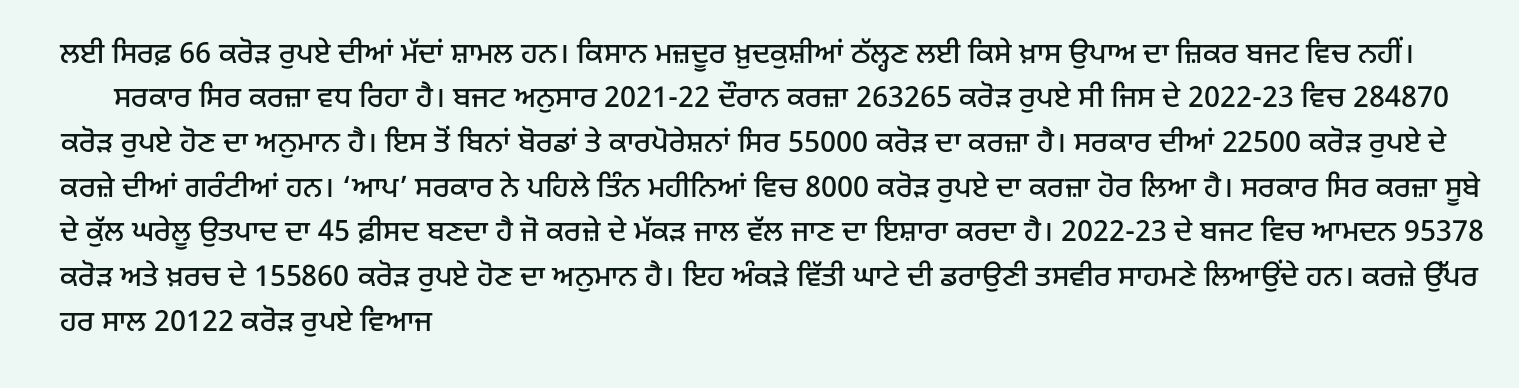ਲਈ ਸਿਰਫ਼ 66 ਕਰੋੜ ਰੁਪਏ ਦੀਆਂ ਮੱਦਾਂ ਸ਼ਾਮਲ ਹਨ। ਕਿਸਾਨ ਮਜ਼ਦੂਰ ਖ਼ੁਦਕੁਸ਼ੀਆਂ ਠੱਲ੍ਹਣ ਲਈ ਕਿਸੇ ਖ਼ਾਸ ਉਪਾਅ ਦਾ ਜ਼ਿਕਰ ਬਜਟ ਵਿਚ ਨਹੀਂ।
       ਸਰਕਾਰ ਸਿਰ ਕਰਜ਼ਾ ਵਧ ਰਿਹਾ ਹੈ। ਬਜਟ ਅਨੁਸਾਰ 2021-22 ਦੌਰਾਨ ਕਰਜ਼ਾ 263265 ਕਰੋੜ ਰੁਪਏ ਸੀ ਜਿਸ ਦੇ 2022-23 ਵਿਚ 284870 ਕਰੋੜ ਰੁਪਏ ਹੋਣ ਦਾ ਅਨੁਮਾਨ ਹੈ। ਇਸ ਤੋਂ ਬਿਨਾਂ ਬੋਰਡਾਂ ਤੇ ਕਾਰਪੋਰੇਸ਼ਨਾਂ ਸਿਰ 55000 ਕਰੋੜ ਦਾ ਕਰਜ਼ਾ ਹੈ। ਸਰਕਾਰ ਦੀਆਂ 22500 ਕਰੋੜ ਰੁਪਏ ਦੇ ਕਰਜ਼ੇ ਦੀਆਂ ਗਰੰਟੀਆਂ ਹਨ। ‘ਆਪ’ ਸਰਕਾਰ ਨੇ ਪਹਿਲੇ ਤਿੰਨ ਮਹੀਨਿਆਂ ਵਿਚ 8000 ਕਰੋੜ ਰੁਪਏ ਦਾ ਕਰਜ਼ਾ ਹੋਰ ਲਿਆ ਹੈ। ਸਰਕਾਰ ਸਿਰ ਕਰਜ਼ਾ ਸੂਬੇ ਦੇ ਕੁੱਲ ਘਰੇਲੂ ਉਤਪਾਦ ਦਾ 45 ਫ਼ੀਸਦ ਬਣਦਾ ਹੈ ਜੋ ਕਰਜ਼ੇ ਦੇ ਮੱਕੜ ਜਾਲ ਵੱਲ ਜਾਣ ਦਾ ਇਸ਼ਾਰਾ ਕਰਦਾ ਹੈ। 2022-23 ਦੇ ਬਜਟ ਵਿਚ ਆਮਦਨ 95378 ਕਰੋੜ ਅਤੇ ਖ਼ਰਚ ਦੇ 155860 ਕਰੋੜ ਰੁਪਏ ਹੋਣ ਦਾ ਅਨੁਮਾਨ ਹੈ। ਇਹ ਅੰਕੜੇ ਵਿੱਤੀ ਘਾਟੇ ਦੀ ਡਰਾਉਣੀ ਤਸਵੀਰ ਸਾਹਮਣੇ ਲਿਆਉਂਦੇ ਹਨ। ਕਰਜ਼ੇ ਉੱਪਰ ਹਰ ਸਾਲ 20122 ਕਰੋੜ ਰੁਪਏ ਵਿਆਜ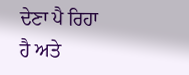ਦੇਣਾ ਪੈ ਰਿਹਾ ਹੈ ਅਤੇ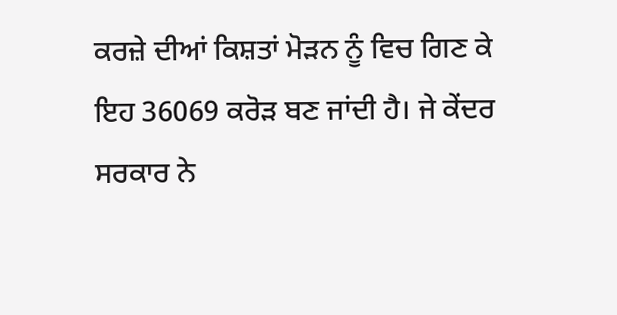ਕਰਜ਼ੇ ਦੀਆਂ ਕਿਸ਼ਤਾਂ ਮੋੜਨ ਨੂੰ ਵਿਚ ਗਿਣ ਕੇ ਇਹ 36069 ਕਰੋੜ ਬਣ ਜਾਂਦੀ ਹੈ। ਜੇ ਕੇਂਦਰ ਸਰਕਾਰ ਨੇ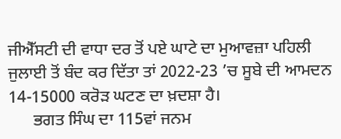ਜੀਐੱਸਟੀ ਦੀ ਵਾਧਾ ਦਰ ਤੋਂ ਪਏ ਘਾਟੇ ਦਾ ਮੁਆਵਜ਼ਾ ਪਹਿਲੀ ਜੁਲਾਈ ਤੋਂ ਬੰਦ ਕਰ ਦਿੱਤਾ ਤਾਂ 2022-23 ’ਚ ਸੂਬੇ ਦੀ ਆਮਦਨ 14-15000 ਕਰੋੜ ਘਟਣ ਦਾ ਖ਼ਦਸ਼ਾ ਹੈ।
      ਭਗਤ ਸਿੰਘ ਦਾ 115ਵਾਂ ਜਨਮ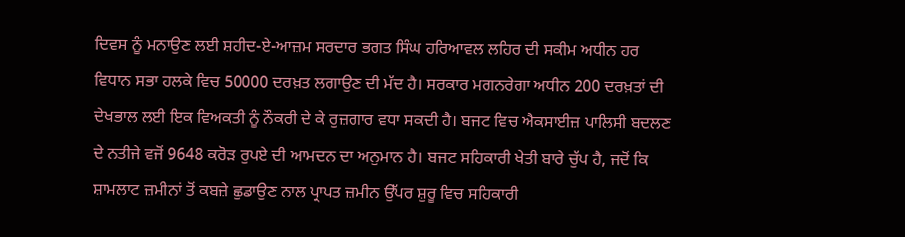ਦਿਵਸ ਨੂੰ ਮਨਾਉਣ ਲਈ ਸ਼ਹੀਦ-ਏ-ਆਜ਼ਮ ਸਰਦਾਰ ਭਗਤ ਸਿੰਘ ਹਰਿਆਵਲ ਲਹਿਰ ਦੀ ਸਕੀਮ ਅਧੀਨ ਹਰ ਵਿਧਾਨ ਸਭਾ ਹਲਕੇ ਵਿਚ 50000 ਦਰਖ਼ਤ ਲਗਾਉਣ ਦੀ ਮੱਦ ਹੈ। ਸਰਕਾਰ ਮਗਨਰੇਗਾ ਅਧੀਨ 200 ਦਰਖ਼ਤਾਂ ਦੀ ਦੇਖਭਾਲ ਲਈ ਇਕ ਵਿਅਕਤੀ ਨੂੰ ਨੌਕਰੀ ਦੇ ਕੇ ਰੁਜ਼ਗਾਰ ਵਧਾ ਸਕਦੀ ਹੈ। ਬਜਟ ਵਿਚ ਐਕਸਾਈਜ਼ ਪਾਲਿਸੀ ਬਦਲਣ ਦੇ ਨਤੀਜੇ ਵਜੋਂ 9648 ਕਰੋੜ ਰੁਪਏ ਦੀ ਆਮਦਨ ਦਾ ਅਨੁਮਾਨ ਹੈ। ਬਜਟ ਸਹਿਕਾਰੀ ਖੇਤੀ ਬਾਰੇ ਚੁੱਪ ਹੈ, ਜਦੋਂ ਕਿ ਸ਼ਾਮਲਾਟ ਜ਼ਮੀਨਾਂ ਤੋਂ ਕਬਜ਼ੇ ਛੁਡਾਉਣ ਨਾਲ ਪ੍ਰਾਪਤ ਜ਼ਮੀਨ ਉੱਪਰ ਸ਼ੁਰੂ ਵਿਚ ਸਹਿਕਾਰੀ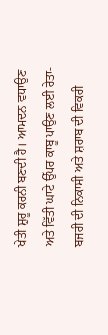ਖੇਤੀ ਸ਼ੁਰੂ ਕਰਨੀ ਬਣਦੀ ਹੈ। ਆਮਦਨ ਵਧਾਉਣ ਅਤੇ ਵਿੱਤੀ ਘਾਟੇ ਉੱਪਰ ਕਾਬੂ ਪਾਉਣ ਲਈ ਰੇਤਾ-ਬਜਰੀ ਦੀ ਨਿਕਾਸੀ ਅਤੇ ਸ਼ਰਾਬ ਦੀ ਵਿਕਰੀ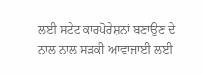ਲਈ ਸਟੇਟ ਕਾਰਪੋਰੇਸ਼ਨਾਂ ਬਣਾਉਣ ਦੇ ਨਾਲ ਨਾਲ ਸੜਕੀ ਆਵਾਜਾਈ ਲਈ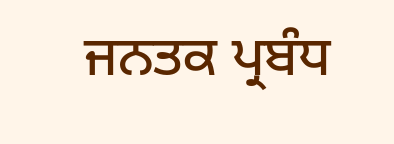ਜਨਤਕ ਪ੍ਰਬੰਧ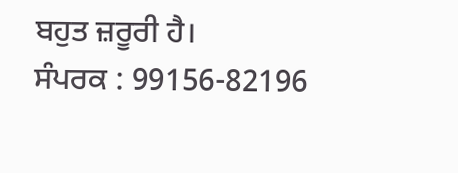ਬਹੁਤ ਜ਼ਰੂਰੀ ਹੈ।
ਸੰਪਰਕ : 99156-82196